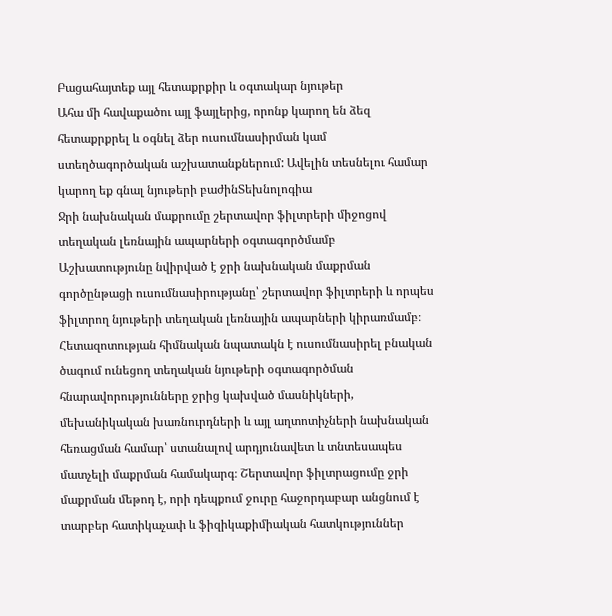Բացահայտեք այլ հետաքրքիր և օգտակար նյութեր
Ահա մի հավաքածու այլ ֆայլերից, որոնք կարող են ձեզ հետաքրքրել և օգնել ձեր ուսումնասիրման կամ ստեղծագործական աշխատանքներում: Ավելին տեսնելու համար կարող եք գնալ նյութերի բաժինՏեխնոլոգիա
Ջրի նախնական մաքրումը շերտավոր ֆիլտրերի միջոցով տեղական լեռնային ապարների օգտագործմամբ
Աշխատությունը նվիրված է ջրի նախնական մաքրման գործընթացի ուսումնասիրությանը՝ շերտավոր ֆիլտրերի և որպես ֆիլտրող նյութերի տեղական լեռնային ապարների կիրառմամբ։ Հետազոտության հիմնական նպատակն է ուսումնասիրել բնական ծագում ունեցող տեղական նյութերի օգտագործման հնարավորությունները ջրից կախված մասնիկների, մեխանիկական խառնուրդների և այլ աղտոտիչների նախնական հեռացման համար՝ ստանալով արդյունավետ և տնտեսապես մատչելի մաքրման համակարգ։ Շերտավոր ֆիլտրացումը ջրի մաքրման մեթոդ է, որի դեպքում ջուրը հաջորդաբար անցնում է տարբեր հատիկաչափ և ֆիզիկաքիմիական հատկություններ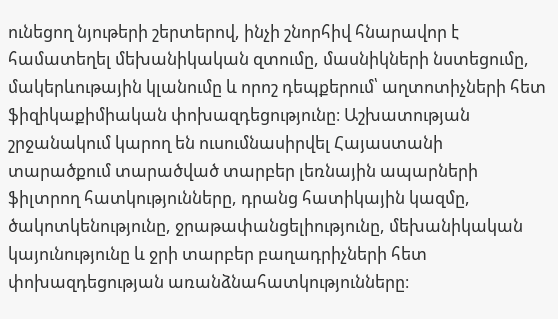ունեցող նյութերի շերտերով, ինչի շնորհիվ հնարավոր է համատեղել մեխանիկական զտումը, մասնիկների նստեցումը, մակերևութային կլանումը և որոշ դեպքերում՝ աղտոտիչների հետ ֆիզիկաքիմիական փոխազդեցությունը։ Աշխատության շրջանակում կարող են ուսումնասիրվել Հայաստանի տարածքում տարածված տարբեր լեռնային ապարների ֆիլտրող հատկությունները, դրանց հատիկային կազմը, ծակոտկենությունը, ջրաթափանցելիությունը, մեխանիկական կայունությունը և ջրի տարբեր բաղադրիչների հետ փոխազդեցության առանձնահատկությունները։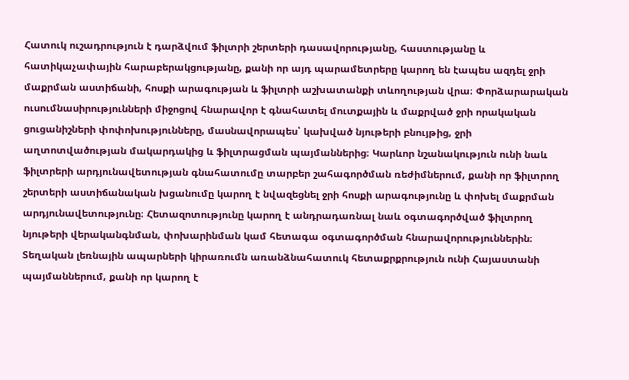Հատուկ ուշադրություն է դարձվում ֆիլտրի շերտերի դասավորությանը, հաստությանը և հատիկաչափային հարաբերակցությանը, քանի որ այդ պարամետրերը կարող են էապես ազդել ջրի մաքրման աստիճանի, հոսքի արագության և ֆիլտրի աշխատանքի տևողության վրա։ Փորձարարական ուսումնասիրությունների միջոցով հնարավոր է գնահատել մուտքային և մաքրված ջրի որակական ցուցանիշների փոփոխությունները, մասնավորապես՝ կախված նյութերի բնույթից, ջրի աղտոտվածության մակարդակից և ֆիլտրացման պայմաններից։ Կարևոր նշանակություն ունի նաև ֆիլտրերի արդյունավետության գնահատումը տարբեր շահագործման ռեժիմներում, քանի որ ֆիլտրող շերտերի աստիճանական խցանումը կարող է նվազեցնել ջրի հոսքի արագությունը և փոխել մաքրման արդյունավետությունը։ Հետազոտությունը կարող է անդրադառնալ նաև օգտագործված ֆիլտրող նյութերի վերականգնման, փոխարինման կամ հետագա օգտագործման հնարավորություններին։ Տեղական լեռնային ապարների կիրառումն առանձնահատուկ հետաքրքրություն ունի Հայաստանի պայմաններում, քանի որ կարող է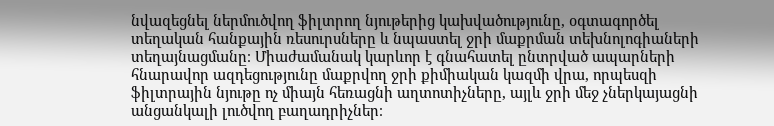նվազեցնել ներմուծվող ֆիլտրող նյութերից կախվածությունը, օգտագործել տեղական հանքային ռեսուրսները և նպաստել ջրի մաքրման տեխնոլոգիաների տեղայնացմանը։ Միաժամանակ կարևոր է գնահատել ընտրված ապարների հնարավոր ազդեցությունը մաքրվող ջրի քիմիական կազմի վրա, որպեսզի ֆիլտրային նյութը ոչ միայն հեռացնի աղտոտիչները, այլև ջրի մեջ չներկայացնի անցանկալի լուծվող բաղադրիչներ։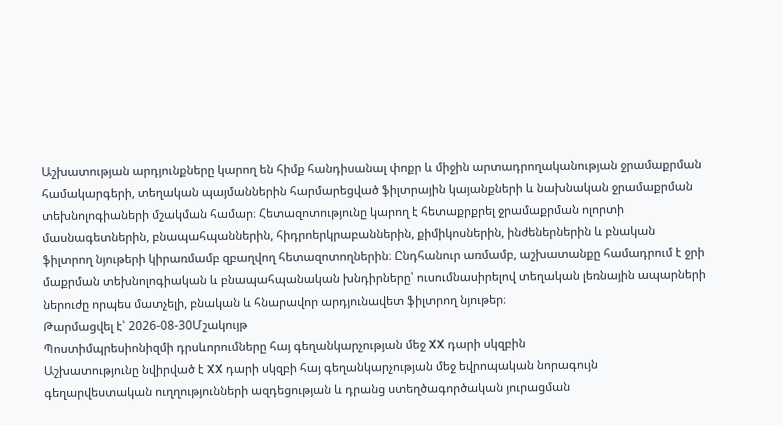Աշխատության արդյունքները կարող են հիմք հանդիսանալ փոքր և միջին արտադրողականության ջրամաքրման համակարգերի, տեղական պայմաններին հարմարեցված ֆիլտրային կայանքների և նախնական ջրամաքրման տեխնոլոգիաների մշակման համար։ Հետազոտությունը կարող է հետաքրքրել ջրամաքրման ոլորտի մասնագետներին, բնապահպաններին, հիդրոերկրաբաններին, քիմիկոսներին, ինժեներներին և բնական ֆիլտրող նյութերի կիրառմամբ զբաղվող հետազոտողներին։ Ընդհանուր առմամբ, աշխատանքը համադրում է ջրի մաքրման տեխնոլոգիական և բնապահպանական խնդիրները՝ ուսումնասիրելով տեղական լեռնային ապարների ներուժը որպես մատչելի, բնական և հնարավոր արդյունավետ ֆիլտրող նյութեր։
Թարմացվել է՝ 2026-08-30Մշակույթ
Պոստիմպրեսիոնիզմի դրսևորումները հայ գեղանկարչության մեջ XX դարի սկզբին
Աշխատությունը նվիրված է XX դարի սկզբի հայ գեղանկարչության մեջ եվրոպական նորագույն գեղարվեստական ուղղությունների ազդեցության և դրանց ստեղծագործական յուրացման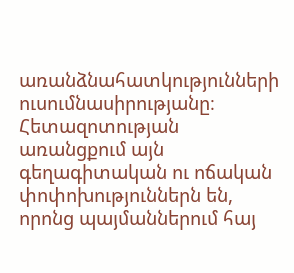առանձնահատկությունների ուսումնասիրությանը։ Հետազոտության առանցքում այն գեղագիտական ու ոճական փոփոխություններն են, որոնց պայմաններում հայ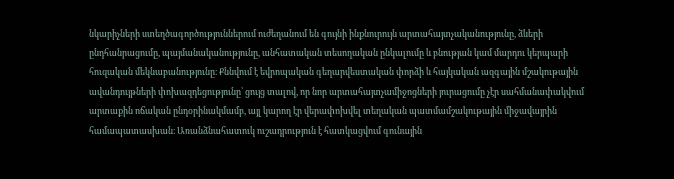նկարիչների ստեղծագործություններում ուժեղանում են գույնի ինքնուրույն արտահայտչականությունը, ձևերի ընդհանրացումը, պայմանականությունը, անհատական տեսողական ընկալումը և բնության կամ մարդու կերպարի հուզական մեկնաբանությունը։ Քննվում է եվրոպական գեղարվեստական փորձի և հայկական ազգային մշակութային ավանդույթների փոխազդեցությունը՝ ցույց տալով, որ նոր արտահայտչամիջոցների յուրացումը չէր սահմանափակվում արտաքին ոճական ընդօրինակմամբ, այլ կարող էր վերափոխվել տեղական պատմամշակութային միջավայրին համապատասխան։ Առանձնահատուկ ուշադրություն է հատկացվում գունային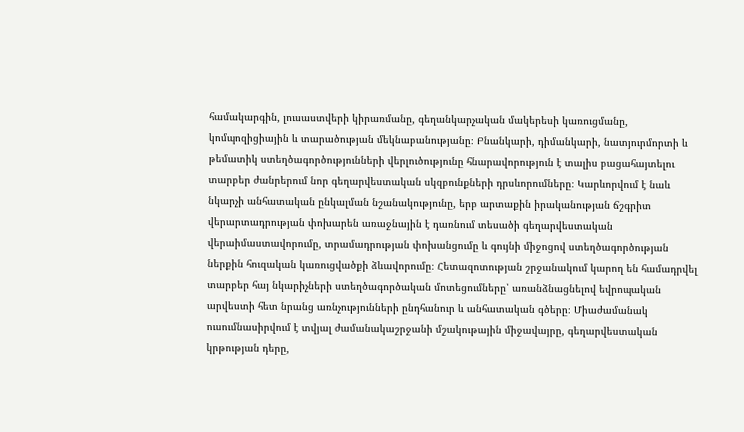համակարգին, լուսաստվերի կիրառմանը, գեղանկարչական մակերեսի կառուցմանը, կոմպոզիցիային և տարածության մեկնաբանությանը։ Բնանկարի, դիմանկարի, նատյուրմորտի և թեմատիկ ստեղծագործությունների վերլուծությունը հնարավորություն է տալիս բացահայտելու տարբեր ժանրերում նոր գեղարվեստական սկզբունքների դրսևորումները։ Կարևորվում է նաև նկարչի անհատական ընկալման նշանակությունը, երբ արտաքին իրականության ճշգրիտ վերարտադրության փոխարեն առաջնային է դառնում տեսածի գեղարվեստական վերաիմաստավորումը, տրամադրության փոխանցումը և գույնի միջոցով ստեղծագործության ներքին հուզական կառուցվածքի ձևավորումը։ Հետազոտության շրջանակում կարող են համադրվել տարբեր հայ նկարիչների ստեղծագործական մոտեցումները՝ առանձնացնելով եվրոպական արվեստի հետ նրանց առնչությունների ընդհանուր և անհատական գծերը։ Միաժամանակ ուսումնասիրվում է տվյալ ժամանակաշրջանի մշակութային միջավայրը, գեղարվեստական կրթության դերը,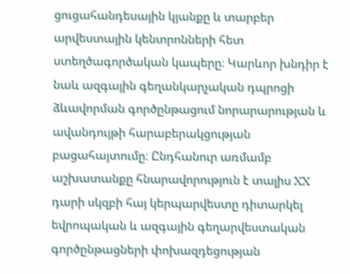ցուցահանդեսային կյանքը և տարբեր արվեստային կենտրոնների հետ ստեղծագործական կապերը։ Կարևոր խնդիր է նաև ազգային գեղանկարչական դպրոցի ձևավորման գործընթացում նորարարության և ավանդույթի հարաբերակցության բացահայտումը։ Ընդհանուր առմամբ աշխատանքը հնարավորություն է տալիս XX դարի սկզբի հայ կերպարվեստը դիտարկել եվրոպական և ազգային գեղարվեստական գործընթացների փոխազդեցության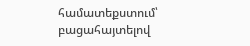համատեքստում՝ բացահայտելով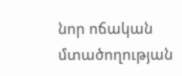նոր ոճական մտածողության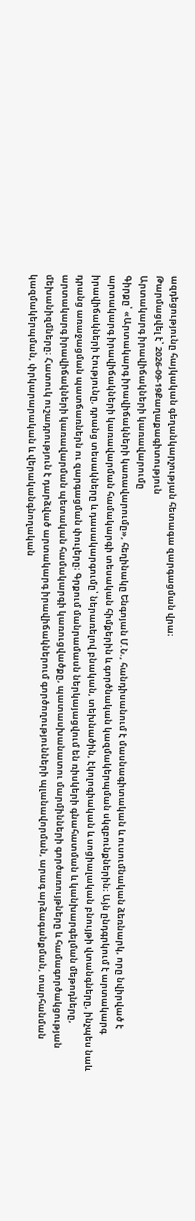ազդեցությունը հայկական գեղանկարչության հետագա զարգացման վրա։
Թարմացվել է՝ 2026-09-19Քաղաքագիտություն
Արտակարգ իրավիճակների կառավարումը
Գիրքը՝ «Արտակարգ իրավիճակների կառավարումը», հեղինակը Ենգոյան Մ.Ն., հանդիսանում է մասնագիտական և ուսումնական ձեռնարկ, որը նվիրված է արտակարգ իրավիճակների կառավարման համակարգի տեսական հիմքերին և գործնական կազմակերպման սկզբունքներին։ Այն ընդգրկում է արտակարգ իրավիճակների էությունը, դրանց տեսակները և դասակարգումը՝ ներառելով բնական, տեխնածին, էկոլոգիական և սոցիալական բնույթի վտանգները, ինչպես նաև դրանց առաջացման պատճառներն ու զարգացման փուլերը։ Գրքում մանրամասն ներկայացվում են ռիսկերի գնահատման և կանխարգելման մեթոդները, արտակարգ իրավիճակների կառավարման պետական համակարգի կառուցվածքը, պատասխանատու մարմինների գործառույթները և համագործակցության մեխանիզմները։ Հատուկ ուշադրություն է դարձված արտակարգ իրավիճակներում գործողությունների պլանավորման, արագ արձագանքման, տարհանման կազմակերպման, փրկարարական և վերականգնողական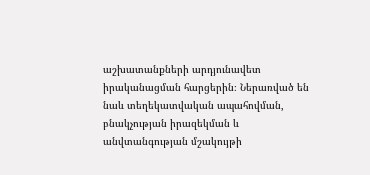աշխատանքների արդյունավետ իրականացման հարցերին։ Ներառված են նաև տեղեկատվական ապահովման, բնակչության իրազեկման և անվտանգության մշակույթի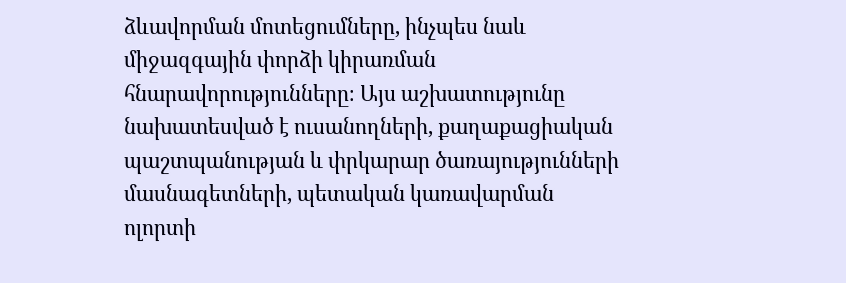ձևավորման մոտեցումները, ինչպես նաև միջազգային փորձի կիրառման հնարավորությունները։ Այս աշխատությունը նախատեսված է ուսանողների, քաղաքացիական պաշտպանության և փրկարար ծառայությունների մասնագետների, պետական կառավարման ոլորտի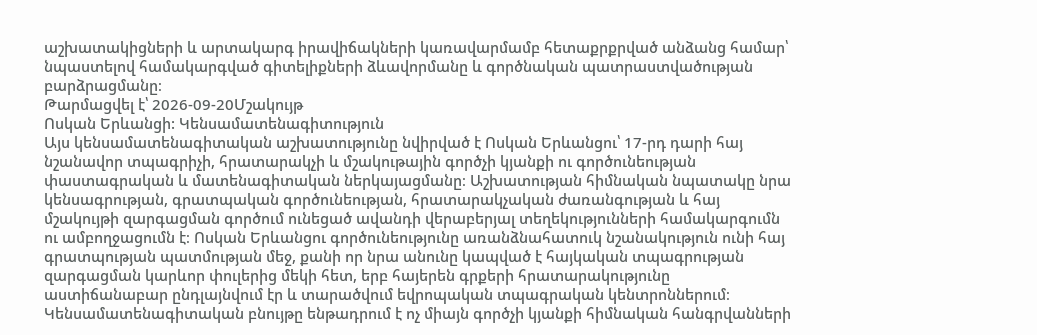աշխատակիցների և արտակարգ իրավիճակների կառավարմամբ հետաքրքրված անձանց համար՝ նպաստելով համակարգված գիտելիքների ձևավորմանը և գործնական պատրաստվածության բարձրացմանը։
Թարմացվել է՝ 2026-09-20Մշակույթ
Ոսկան Երևանցի: Կենսամատենագիտություն
Այս կենսամատենագիտական աշխատությունը նվիրված է Ոսկան Երևանցու՝ 17-րդ դարի հայ նշանավոր տպագրիչի, հրատարակչի և մշակութային գործչի կյանքի ու գործունեության փաստագրական և մատենագիտական ներկայացմանը։ Աշխատության հիմնական նպատակը նրա կենսագրության, գրատպական գործունեության, հրատարակչական ժառանգության և հայ մշակույթի զարգացման գործում ունեցած ավանդի վերաբերյալ տեղեկությունների համակարգումն ու ամբողջացումն է։ Ոսկան Երևանցու գործունեությունը առանձնահատուկ նշանակություն ունի հայ գրատպության պատմության մեջ, քանի որ նրա անունը կապված է հայկական տպագրության զարգացման կարևոր փուլերից մեկի հետ, երբ հայերեն գրքերի հրատարակությունը աստիճանաբար ընդլայնվում էր և տարածվում եվրոպական տպագրական կենտրոններում։ Կենսամատենագիտական բնույթը ենթադրում է ոչ միայն գործչի կյանքի հիմնական հանգրվանների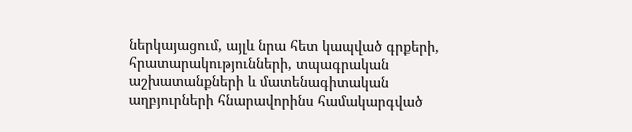ներկայացում, այլև նրա հետ կապված գրքերի, հրատարակությունների, տպագրական աշխատանքների և մատենագիտական աղբյուրների հնարավորինս համակարգված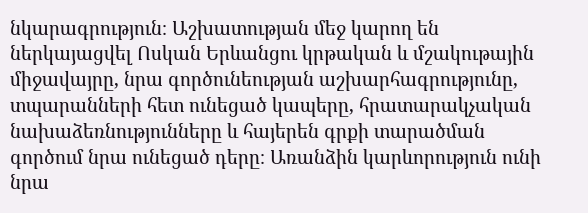նկարագրություն։ Աշխատության մեջ կարող են ներկայացվել Ոսկան Երևանցու կրթական և մշակութային միջավայրը, նրա գործունեության աշխարհագրությունը, տպարանների հետ ունեցած կապերը, հրատարակչական նախաձեռնությունները և հայերեն գրքի տարածման գործում նրա ունեցած դերը։ Առանձին կարևորություն ունի նրա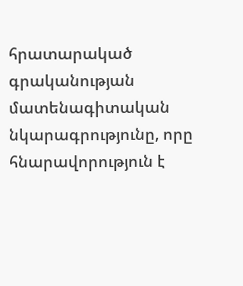հրատարակած գրականության մատենագիտական նկարագրությունը, որը հնարավորություն է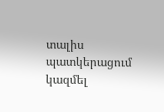տալիս պատկերացում կազմել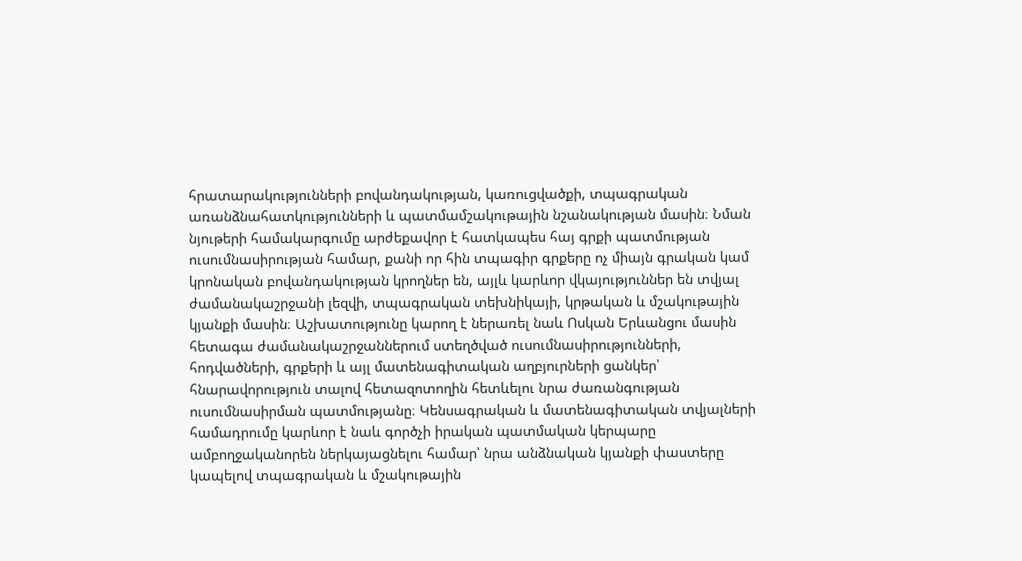հրատարակությունների բովանդակության, կառուցվածքի, տպագրական առանձնահատկությունների և պատմամշակութային նշանակության մասին։ Նման նյութերի համակարգումը արժեքավոր է հատկապես հայ գրքի պատմության ուսումնասիրության համար, քանի որ հին տպագիր գրքերը ոչ միայն գրական կամ կրոնական բովանդակության կրողներ են, այլև կարևոր վկայություններ են տվյալ ժամանակաշրջանի լեզվի, տպագրական տեխնիկայի, կրթական և մշակութային կյանքի մասին։ Աշխատությունը կարող է ներառել նաև Ոսկան Երևանցու մասին հետագա ժամանակաշրջաններում ստեղծված ուսումնասիրությունների, հոդվածների, գրքերի և այլ մատենագիտական աղբյուրների ցանկեր՝ հնարավորություն տալով հետազոտողին հետևելու նրա ժառանգության ուսումնասիրման պատմությանը։ Կենսագրական և մատենագիտական տվյալների համադրումը կարևոր է նաև գործչի իրական պատմական կերպարը ամբողջականորեն ներկայացնելու համար՝ նրա անձնական կյանքի փաստերը կապելով տպագրական և մշակութային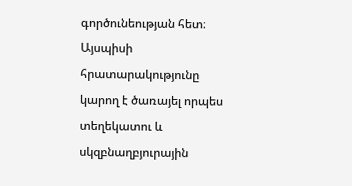գործունեության հետ։ Այսպիսի հրատարակությունը կարող է ծառայել որպես տեղեկատու և սկզբնաղբյուրային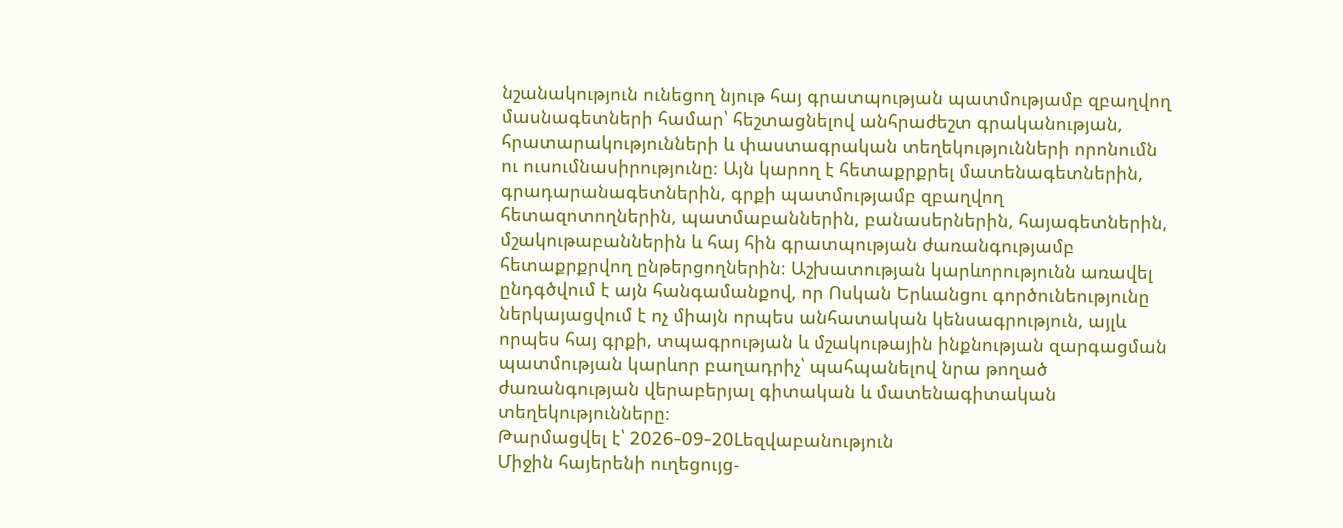նշանակություն ունեցող նյութ հայ գրատպության պատմությամբ զբաղվող մասնագետների համար՝ հեշտացնելով անհրաժեշտ գրականության, հրատարակությունների և փաստագրական տեղեկությունների որոնումն ու ուսումնասիրությունը։ Այն կարող է հետաքրքրել մատենագետներին, գրադարանագետներին, գրքի պատմությամբ զբաղվող հետազոտողներին, պատմաբաններին, բանասերներին, հայագետներին, մշակութաբաններին և հայ հին գրատպության ժառանգությամբ հետաքրքրվող ընթերցողներին։ Աշխատության կարևորությունն առավել ընդգծվում է այն հանգամանքով, որ Ոսկան Երևանցու գործունեությունը ներկայացվում է ոչ միայն որպես անհատական կենսագրություն, այլև որպես հայ գրքի, տպագրության և մշակութային ինքնության զարգացման պատմության կարևոր բաղադրիչ՝ պահպանելով նրա թողած ժառանգության վերաբերյալ գիտական և մատենագիտական տեղեկությունները։
Թարմացվել է՝ 2026-09-20Lեզվաբանություն
Միջին հայերենի ուղեցույց-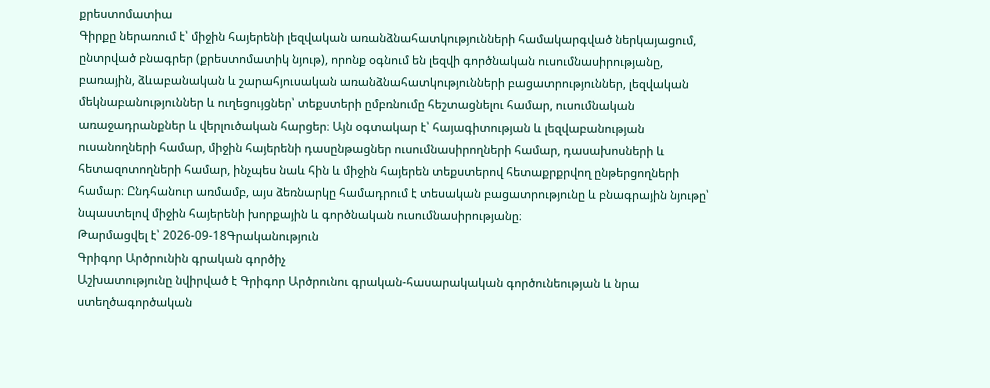քրեստոմատիա
Գիրքը ներառում է՝ միջին հայերենի լեզվական առանձնահատկությունների համակարգված ներկայացում, ընտրված բնագրեր (քրեստոմատիկ նյութ), որոնք օգնում են լեզվի գործնական ուսումնասիրությանը, բառային, ձևաբանական և շարահյուսական առանձնահատկությունների բացատրություններ, լեզվական մեկնաբանություններ և ուղեցույցներ՝ տեքստերի ըմբռնումը հեշտացնելու համար, ուսումնական առաջադրանքներ և վերլուծական հարցեր։ Այն օգտակար է՝ հայագիտության և լեզվաբանության ուսանողների համար, միջին հայերենի դասընթացներ ուսումնասիրողների համար, դասախոսների և հետազոտողների համար, ինչպես նաև հին և միջին հայերեն տեքստերով հետաքրքրվող ընթերցողների համար։ Ընդհանուր առմամբ, այս ձեռնարկը համադրում է տեսական բացատրությունը և բնագրային նյութը՝ նպաստելով միջին հայերենի խորքային և գործնական ուսումնասիրությանը։
Թարմացվել է՝ 2026-09-18Գրականություն
Գրիգոր Արծրունին գրական գործիչ
Աշխատությունը նվիրված է Գրիգոր Արծրունու գրական-հասարակական գործունեության և նրա ստեղծագործական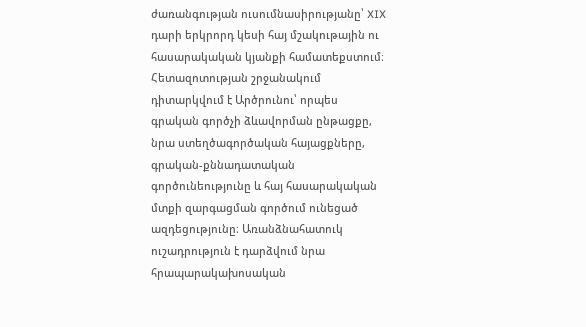ժառանգության ուսումնասիրությանը՝ XIX դարի երկրորդ կեսի հայ մշակութային ու հասարակական կյանքի համատեքստում։ Հետազոտության շրջանակում դիտարկվում է Արծրունու՝ որպես գրական գործչի ձևավորման ընթացքը, նրա ստեղծագործական հայացքները, գրական-քննադատական գործունեությունը և հայ հասարակական մտքի զարգացման գործում ունեցած ազդեցությունը։ Առանձնահատուկ ուշադրություն է դարձվում նրա հրապարակախոսական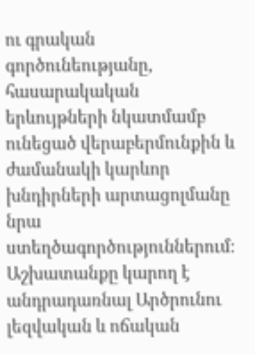ու գրական գործունեությանը, հասարակական երևույթների նկատմամբ ունեցած վերաբերմունքին և ժամանակի կարևոր խնդիրների արտացոլմանը նրա ստեղծագործություններում։ Աշխատանքը կարող է անդրադառնալ Արծրունու լեզվական և ոճական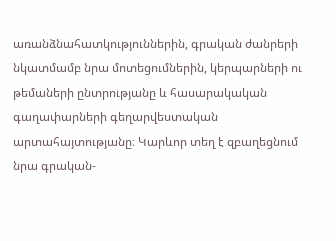առանձնահատկություններին, գրական ժանրերի նկատմամբ նրա մոտեցումներին, կերպարների ու թեմաների ընտրությանը և հասարակական գաղափարների գեղարվեստական արտահայտությանը։ Կարևոր տեղ է զբաղեցնում նրա գրական-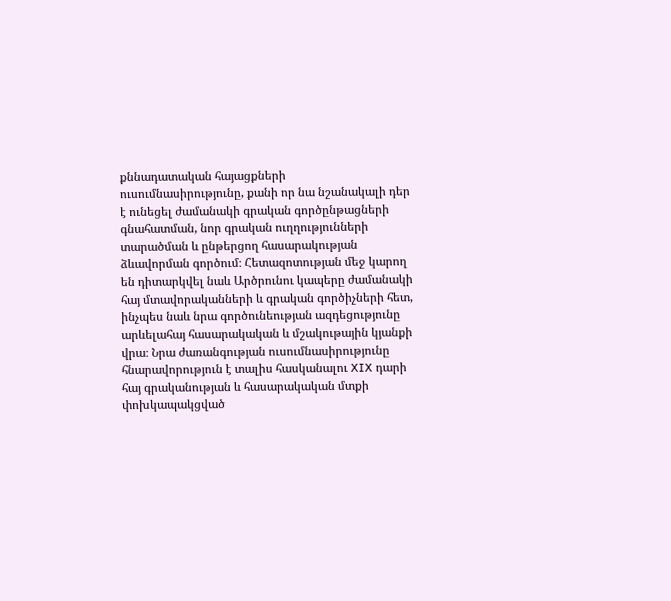քննադատական հայացքների ուսումնասիրությունը, քանի որ նա նշանակալի դեր է ունեցել ժամանակի գրական գործընթացների գնահատման, նոր գրական ուղղությունների տարածման և ընթերցող հասարակության ձևավորման գործում։ Հետազոտության մեջ կարող են դիտարկվել նաև Արծրունու կապերը ժամանակի հայ մտավորականների և գրական գործիչների հետ, ինչպես նաև նրա գործունեության ազդեցությունը արևելահայ հասարակական և մշակութային կյանքի վրա։ Նրա ժառանգության ուսումնասիրությունը հնարավորություն է տալիս հասկանալու XIX դարի հայ գրականության և հասարակական մտքի փոխկապակցված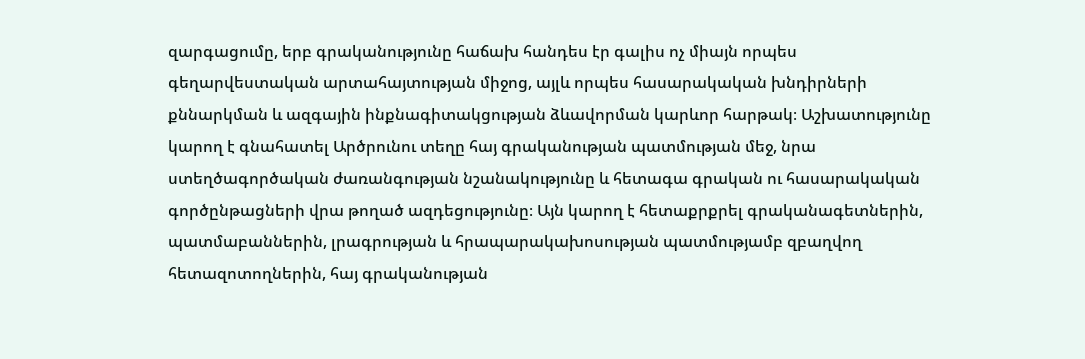զարգացումը, երբ գրականությունը հաճախ հանդես էր գալիս ոչ միայն որպես գեղարվեստական արտահայտության միջոց, այլև որպես հասարակական խնդիրների քննարկման և ազգային ինքնագիտակցության ձևավորման կարևոր հարթակ։ Աշխատությունը կարող է գնահատել Արծրունու տեղը հայ գրականության պատմության մեջ, նրա ստեղծագործական ժառանգության նշանակությունը և հետագա գրական ու հասարակական գործընթացների վրա թողած ազդեցությունը։ Այն կարող է հետաքրքրել գրականագետներին, պատմաբաններին, լրագրության և հրապարակախոսության պատմությամբ զբաղվող հետազոտողներին, հայ գրականության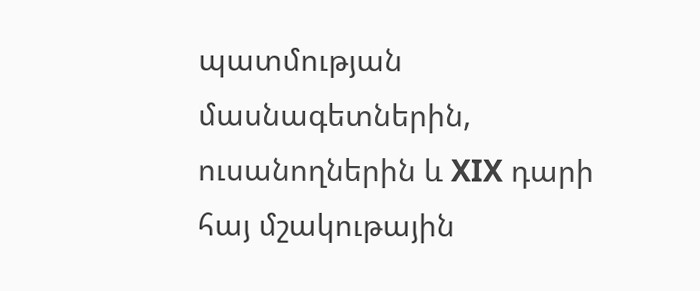պատմության մասնագետներին, ուսանողներին և XIX դարի հայ մշակութային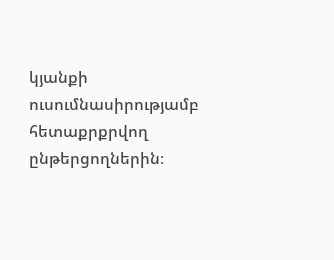կյանքի ուսումնասիրությամբ հետաքրքրվող ընթերցողներին։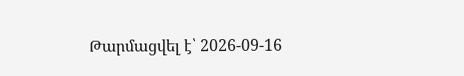Թարմացվել է՝ 2026-09-16